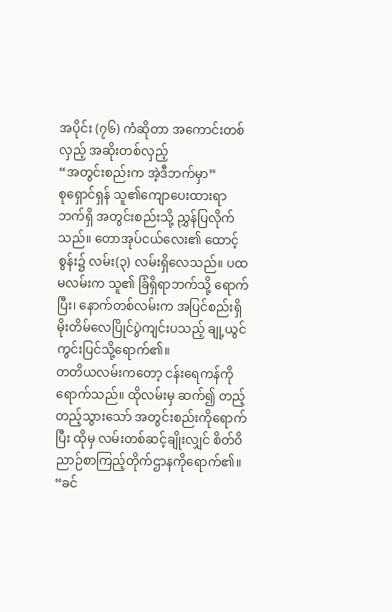အပိုင်း (၇၆) ကံဆိုတာ အကောင်းတစ်လှည့် အဆိုးတစ်လှည့်
“အတွင်းစည်းက အဲ့ဒီဘက်မှာ”
စုရှောင်ရှန် သူ၏ကျောပေးထားရာဘက်ရှိ အတွင်းစည်းသို့ ညွှန်ပြလိုက်သည်။ တောအုပ်ငယ်လေး၏ ထောင့်စွန်း၌ လမ်း(၃) လမ်းရှိလေသည်။ ပထမလမ်းက သူ၏ ခြံရှိရာဘက်သို့ ရောက်ပြီး၊ နောက်တစ်လမ်းက အပြင်စည်းရှိ မိုးတိမ်လေပြိုင်ပွဲကျင်းပသည့် ချု့ယွင်ကွင်းပြင်သို့ရောက်၏။
တတိယလမ်းကတော့ ငန်းရေကန်ကိုရောက်သည်။ ထိုလမ်းမှ ဆက်၍ တည့်တည့်သွားသော် အတွင်းစည်းကိုရောက်ပြီး ထိုမှ လမ်းတစ်ဆင့်ချိုးလျှင် စိတ်ဝိညာဉ်စာကြည့်တိုက်ဌာနကိုရောက်၏။
“ခင်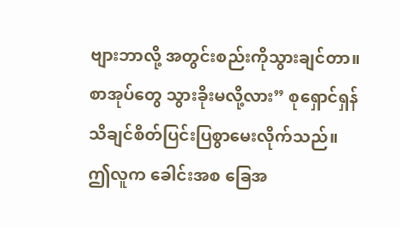ဗျားဘာလို့ အတွင်းစည်းကိုသွားချင်တာ။ စာအုပ်တွေ သွားခိုးမလို့လား” စုရှောင်ရှန် သိချင်စိတ်ပြင်းပြစွာမေးလိုက်သည်။
ဤလူက ခေါင်းအစ ခြေအ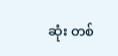ဆုံး တစ်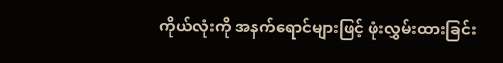ကိုယ်လုံးကို အနက်ရောင်များဖြင့် ဖုံးလွှမ်းထားခြင်း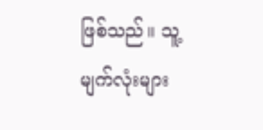ဖြစ်သည်။ သူ့မျက်လုံးများ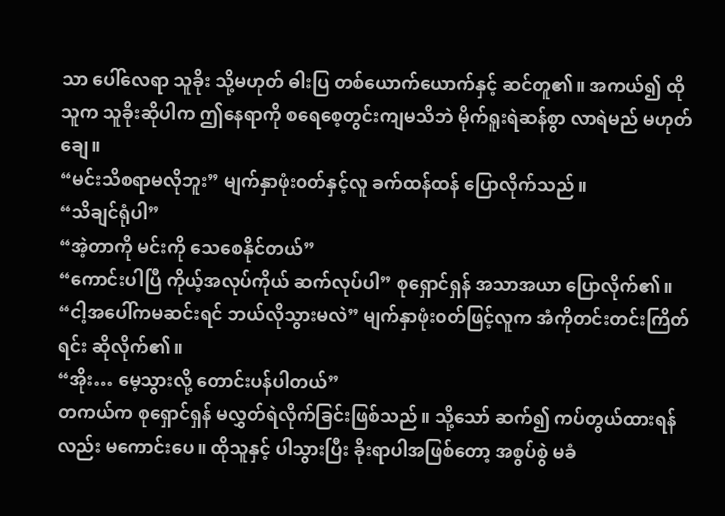သာ ပေါ်လေရာ သူခိုး သို့မဟုတ် ဓါးပြ တစ်ယောက်ယောက်နှင့် ဆင်တူ၏။ အကယ်၍ ထိုသူက သူခိုးဆိုပါက ဤနေရာကို စရေစေ့တွင်းကျမသိဘဲ မိုက်ရူးရဲဆန်စွာ လာရဲမည် မဟုတ်ချေ။
“မင်းသိစရာမလိုဘူး” မျက်နှာဖုံး၀တ်နှင့်လူ ခက်ထန်ထန် ပြောလိုက်သည်။
“သိချင်ရုံပါ”
“အဲ့တာကို မင်းကို သေစေနိုင်တယ်”
“ကောင်းပါပြီ ကိုယ့်အလုပ်ကိုယ် ဆက်လုပ်ပါ” စုရှောင်ရှန် အသာအယာ ပြောလိုက်၏။
“ငါ့အပေါ်ကမဆင်းရင် ဘယ်လိုသွားမလဲ” မျက်နှာဖုံး၀တ်ဖြင့်လူက အံကိုတင်းတင်းကြိတ်ရင်း ဆိုလိုက်၏။
“အိုး… မေ့သွားလို့ တောင်းပန်ပါတယ်”
တကယ်က စုရှောင်ရှန် မလွှတ်ရဲလိုက်ခြင်းဖြစ်သည်။ သို့သော် ဆက်၍ ကပ်တွယ်ထားရန်လည်း မကောင်းပေ။ ထိုသူနှင့် ပါသွားပြီး ခိုးရာပါအဖြစ်တော့ အစွပ်စွဲ မခံ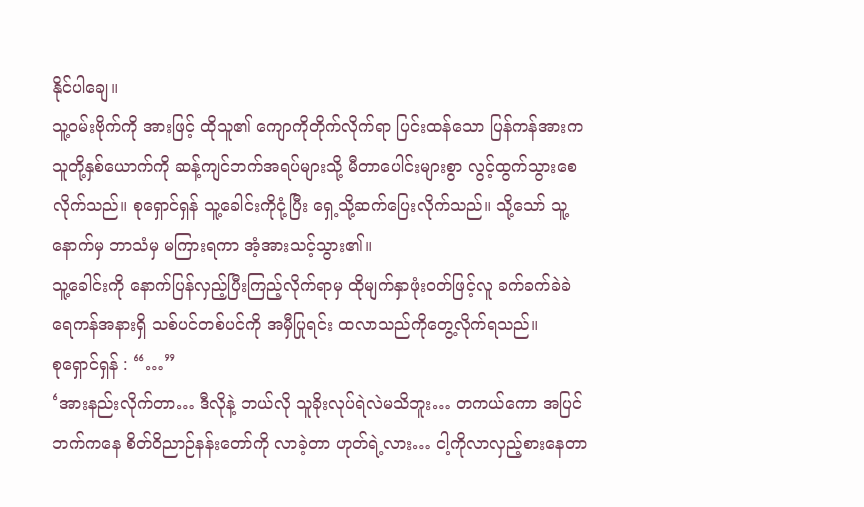နိုင်ပါချေ။
သူ့၀မ်းဗိုက်ကို အားဖြင့် ထိုသူ၏ ကျောကိုတိုက်လိုက်ရာ ပြင်းထန်သော ပြန်ကန်အားက သူတို့နှစ်ယောက်ကို ဆန့်ကျင်ဘက်အရပ်များသို့ မီတာပေါင်းများစွာ လွင့်ထွက်သွားစေလိုက်သည်။ စုရှောင်ရှန် သူ့ခေါင်းကိုငုံ့ပြီး ရှေ့သို့ဆက်ပြေးလိုက်သည်။ သို့သော် သူ့နောက်မှ ဘာသံမှ မကြားရကာ အံ့အားသင့်သွား၏။
သူ့ခေါင်းကို နောက်ပြန်လှည့်ပြီးကြည့်လိုက်ရာမှ ထိုမျက်နှာဖုံး၀တ်ဖြင့်လူ ခက်ခက်ခဲခဲ ရေကန်အနားရှိ သစ်ပင်တစ်ပင်ကို အမှီပြုရင်း ထလာသည်ကိုတွေ့လိုက်ရသည်။
စုရှောင်ရှန် : “…”
‘အားနည်းလိုက်တာ… ဒီလိုနဲ့ ဘယ်လို သူခိုးလုပ်ရဲလဲမသိဘူး… တကယ်ကော အပြင်ဘက်ကနေ စိတ်ဝိညာဉ်နန်းတော်ကို လာခဲ့တာ ဟုတ်ရဲ့လား… ငါ့ကိုလာလှည့်စားနေတာ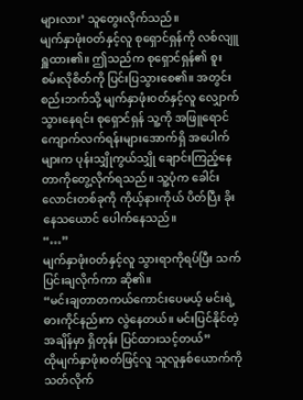များလား’ သူတွေးလိုက်သည်။
မျက်နှာဖုံး၀တ်နှင့်လူ စုရှောင်ရှန်ကို လစ်လျူရှူထား၏။ ဤသည်က စုရှောင်ရှန်၏ စူးစမ်းလိုစိတ်ကို ပြင်းပြသွားစေ၏။ အတွင်းစည်းဘက်သို့ မျက်နှာဖုံး၀တ်နှင့်လူ လျှောက်သွားနေရင်း စုရှောင်ရှန် သူ့ကို အဖြူရောင်ကျောက်လက်ရန်းများအောက်ရှိ အပေါက်များက ပုန်းသျှိုကွယ်သျှို ချောင်းကြည့်နေတာကိုတွေ့လိုက်ရသည်။ သူ့ပုံက ခေါင်းလောင်းတစ်ခုကို ကိုယ့်နားကိုယ် ပိတ်ပြီး ခိုးနေသယောင် ပေါက်နေသည်။
“…”
မျက်နှာဖုံး၀တ်နှင့်လူ သွားရာကိုရပ်ပြီး သက်ပြင်းချလိုက်ကာ ဆို၏။
“မင်းချတာတကယ်ကောင်းပေမယ့် မင်းရဲ့ ဓားကိုင်နည်းက လွဲနေတယ်။ မင်းပြင်နိုင်တဲ့ အချိန်မှာ ရှိတုန်း ပြင်ထားသင့်တယ်”
ထိုမျက်နှာဖုံး၀တ်ဖြင့်လူ သူလူနှစ်ယောက်ကို သတ်လိုက်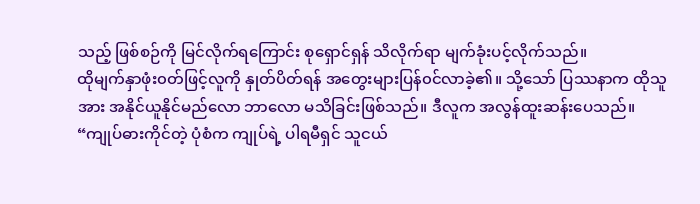သည့် ဖြစ်စဉ်ကို မြင်လိုက်ရကြောင်း စုရှောင်ရှန် သိလိုက်ရာ မျက်ခုံးပင့်လိုက်သည်။
ထိုမျက်နှာဖုံး၀တ်ဖြင့်လူကို နှုတ်ပိတ်ရန် အတွေးများပြန်၀င်လာခဲ့၏။ သို့သော် ပြဿနာက ထိုသူအား အနိုင်ယူနိုင်မည်လော ဘာလော မသိခြင်းဖြစ်သည်။ ဒီလူက အလွန်ထူးဆန်းပေသည်။
“ကျုပ်ဓားကိုင်တဲ့ ပုံစံက ကျုပ်ရဲ့ ပါရမီရှင် သူငယ်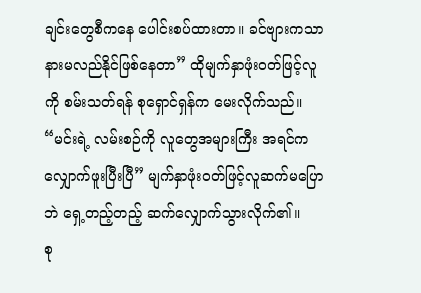ချင်းတွေစီကနေ ပေါင်းစပ်ထားတာ။ ခင်ဗျားကသာ နားမလည်နိုင်ဖြစ်နေတာ” ထိုမျက်နှာဖုံး၀တ်ဖြင့်လူကို စမ်းသတ်ရန် စုရှောင်ရှန်က မေးလိုက်သည်။
“မင်းရဲ့ လမ်းစဉ်ကို လူတွေအများကြီး အရင်က လျှောက်ဖူးပြီးပြီ” မျက်နှာဖုံး၀တ်ဖြင့်လူဆက်မပြောဘဲ ရှေ့တည့်တည့် ဆက်လျှောက်သွားလိုက်၏။
စု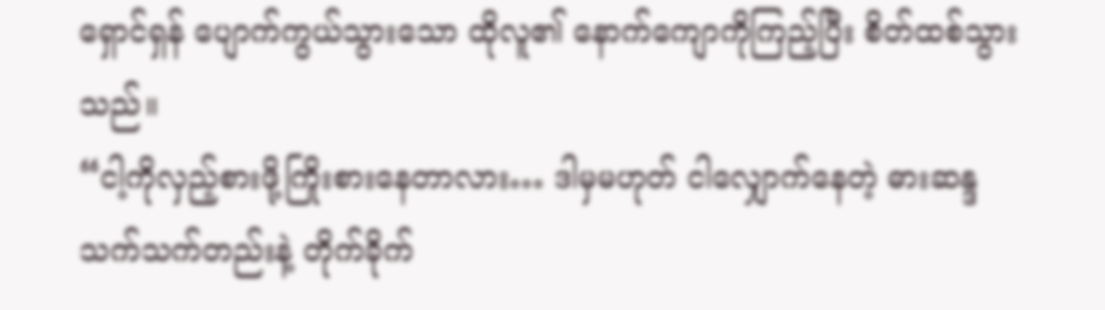ရှောင်ရှန် ပျောက်ကွယ်သွားသော ထိုလူ၏ နောက်ကျောကိုကြည့်ပြီး စိတ်ထစ်သွားသည်။
“ငါ့ကိုလှည့်စားဖို့ကြိုးစားနေတာလား… ဒါမှမဟုတ် ငါလျှောက်နေတဲ့ ဓားဆန္ဒသက်သက်တည်းနဲ့ တိုက်ခိုက်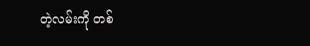တဲ့လမ်းကို တစ်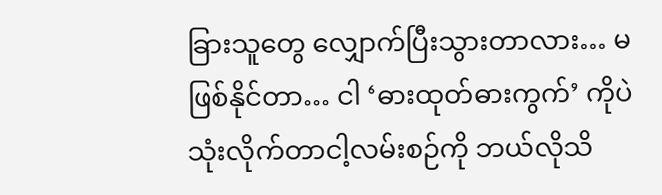ခြားသူတွေ လျှောက်ပြီးသွားတာလား… မဖြစ်နိုင်တာ… ငါ ‘ဓားထုတ်ဓားကွက်’ ကိုပဲ သုံးလိုက်တာငါ့လမ်းစဉ်ကို ဘယ်လိုသိ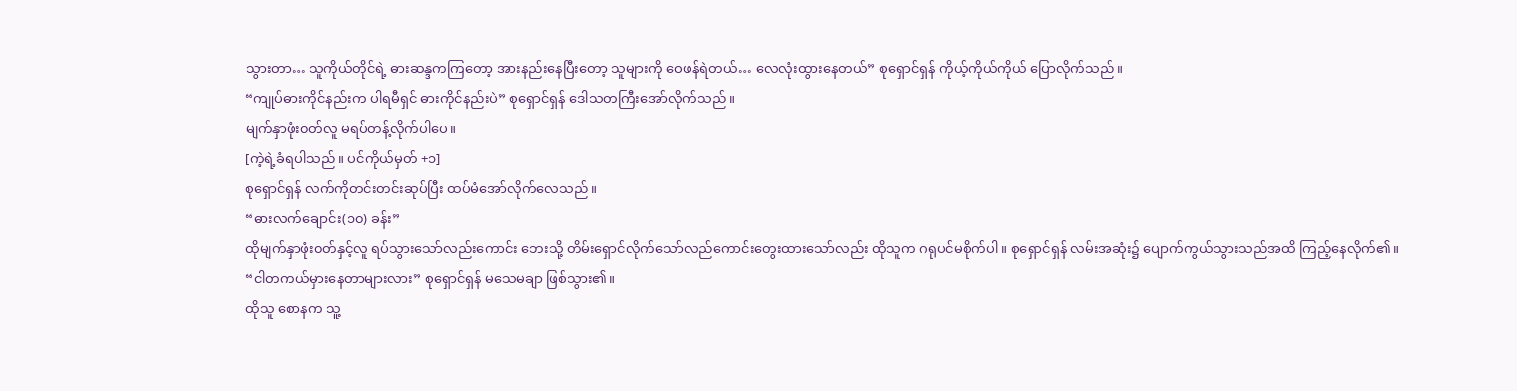သွားတာ… သူကိုယ်တိုင်ရဲ့ ဓားဆန္ဒကကြတော့ အားနည်းနေပြီးတော့ သူများကို ဝေဖန်ရဲတယ်… လေလုံးထွားနေတယ်” စုရှောင်ရှန် ကိုယ့်ကိုယ်ကိုယ် ပြောလိုက်သည်။
“ကျုပ်ဓားကိုင်နည်းက ပါရမီရှင် ဓားကိုင်နည်းပဲ” စုရှောင်ရှန် ဒေါသတကြီးအော်လိုက်သည်။
မျက်နှာဖုံး၀တ်လူ မရပ်တန့်လိုက်ပါပေ။
[ကဲ့ရဲ့ခံရပါသည်။ ပင်ကိုယ်မှတ် +၁]
စုရှောင်ရှန် လက်ကိုတင်းတင်းဆုပ်ပြီး ထပ်မံအော်လိုက်လေသည်။
“ဓားလက်ချောင်း(၁၀) ခန်း”
ထိုမျက်နှာဖုံး၀တ်နှင့်လူ ရပ်သွားသော်လည်းကောင်း ဘေးသို့ တိမ်းရှောင်လိုက်သော်လည်ကောင်းတွေးထားသော်လည်း ထိုသူက ဂရုပင်မစိုက်ပါ။ စုရှောင်ရှန် လမ်းအဆုံး၌ ပျောက်ကွယ်သွားသည်အထိ ကြည့်နေလိုက်၏။
“ငါတကယ်မှားနေတာများလား” စုရှောင်ရှန် မသေမချာ ဖြစ်သွား၏။
ထိုသူ စောနက သူ့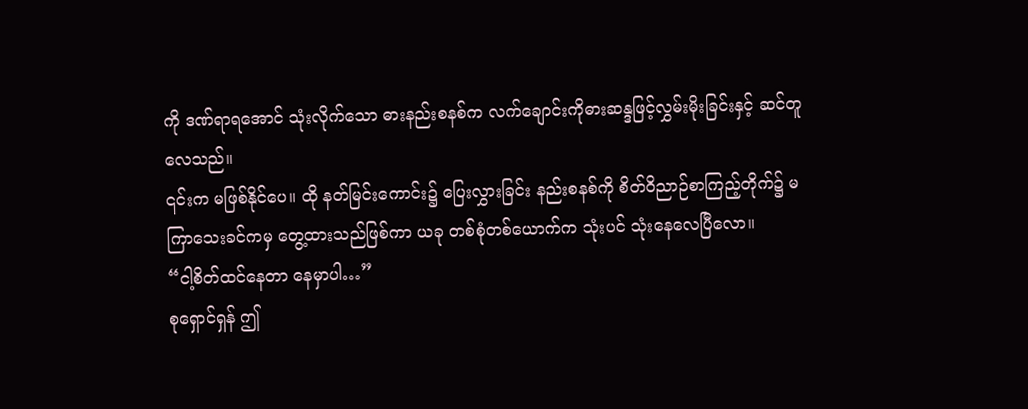ကို ဒဏ်ရာရအောင် သုံးလိုက်သော ဓားနည်းစနစ်က လက်ချောင်းကိုဓားဆန္ဒဖြင့်လွှမ်းမိုးခြင်းနှင့် ဆင်တူလေသည်။
၎င်းက မဖြစ်နိုင်ပေ။ ထို နတ်မြင်းကောင်း၌ ပြေးလွှားခြင်း နည်းစနစ်ကို စိတ်ဝိညာဉ်စာကြည့်တိုက်၌ မကြာသေးခင်ကမှ တွေ့ထားသည်ဖြစ်ကာ ယခု တစ်စုံတစ်ယောက်က သုံးပင် သုံးနေလေပြီလော။
“ငါ့စိတ်ထင်နေတာ နေမှာပါ…”
စုရှောင်ရှန် ဤ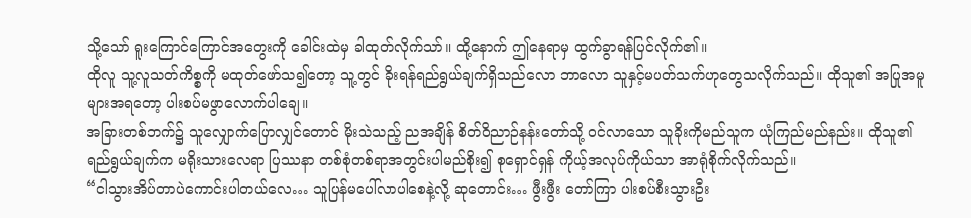သို့သော် ရူးကြောင်ကြောင်အတွေးကို ခေါင်းထဲမှ ခါထုတ်လိုက်သာ်။ ထို့နောက် ဤနေရာမှ ထွက်ခွာရန်ပြင်လိုက်၏။
ထိုလူ သူ့လူသတ်ကိစ္စကို မထုတ်ဖော်သ၍တော့ သူ့တွင် ခိုးရန်ရည်ရွယ်ချက်ရှိသည်လော ဘာလော သူနှင့်မပတ်သက်ဟုတွေသလိုက်သည်။ ထိုသူ၏ အပြုအမူများအရတော့ ပါးစပ်မဖွာလောက်ပါချေ။
အခြားတစ်ဘက်၌ သူလျှောက်ပြောလျှင်တောင် မိုးသဲသည့် ညအချိန် စိတ်ဝိညာဉ်နန်းတော်သို့ ၀င်လာသော သူခိုးကိုမည်သူက ယုံကြည်မည်နည်း။ ထိုသူ၏ ရည်ရွယ်ချက်က မရိုးသားလေရာ ပြဿနာ တစ်စုံတစ်ရာအတွင်းပါမည်စိုး၍ စုရှောင်ရှန် ကိုယ့်အလုပ်ကိုယ်သာ အာရုံစိုက်လိုက်သည်။
“ငါသွားအိပ်တာပဲကောင်းပါတယ်လေ… သူပြန်မပေါ်လာပါစေနဲ့လို့ ဆုတောင်း… ဖွီးဖွီး တော်ကြာ ပါးစပ်စီးသွားဦး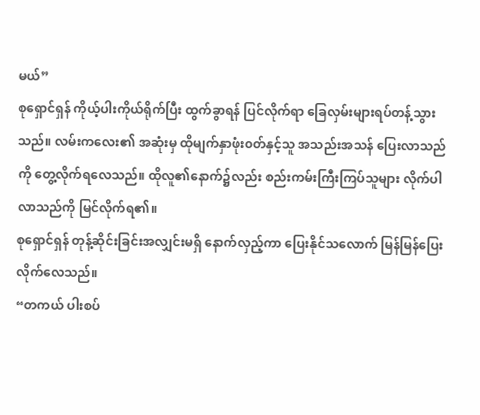မယ်”
စုရှောင်ရှန် ကိုယ့်ပါးကိုယ်ရိုက်ပြီး ထွက်ခွာရန် ပြင်လိုက်ရာ ခြေလှမ်းများရပ်တန့်သွားသည်။ လမ်းကလေး၏ အဆုံးမှ ထိုမျက်နှာဖုံး၀တ်နှင့်သူ အသည်းအသန် ပြေးလာသည်ကို တွေ့လိုက်ရလေသည်။ ထိုလူ၏နောက်၌လည်း စည်းကမ်းကြီးကြပ်သူများ လိုက်ပါလာသည်ကို မြင်လိုက်ရ၏။
စုရှောင်ရှန် တုန့်ဆိုင်းခြင်းအလျှင်းမရှိ နောက်လှည့်ကာ ပြေးနိုင်သလောက် မြန်မြန်ပြေးလိုက်လေသည်။
“တကယ် ပါးစပ်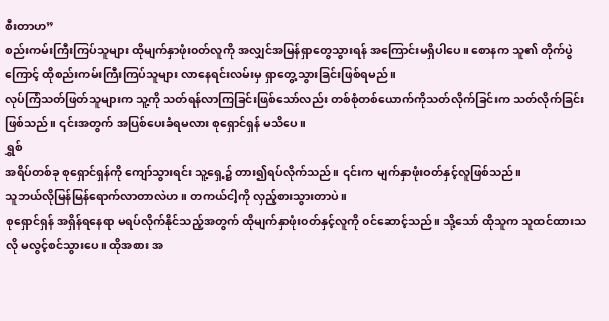စီးတာဟ”
စည်းကမ်းကြီးကြပ်သူများ ထိုမျက်နှာဖုံး၀တ်လူကို အလျှင်အမြန်ရှာတွေသွားရန် အကြောင်းမရှိပါပေ။ စောနက သူ၏ တိုက်ပွဲကြောင့် ထိုစည်းကမ်းကြီးကြပ်သူများ လာနေရင်းလမ်းမှ ရှာတွေ့သွားခြင်းဖြစ်ရမည်။
လုပ်ကြံသတ်ဖြတ်သူများက သူ့ကို သတ်ရန်လာကြခြင်းဖြစ်သော်လည်း တစ်စုံတစ်ယောက်ကိုသတ်လိုက်ခြင်းက သတ်လိုက်ခြင်းဖြစ်သည်။ ၎င်းအတွက် အပြစ်ပေးခံရမလား စုရှောင်ရှန် မသိပေ။
ရွှစ်
အရိပ်တစ်ခု စုရှောင်ရှန်ကို ကျော်သွားရင်း သူ့ရှေ့၌ တား၍ရပ်လိုက်သည်။ ၎င်းက မျက်နှာဖုံးဝတ်နှင့်လူဖြစ်သည်။
သူဘယ်လိုမြန်မြန်ရောက်လာတာလဲဟ။ တကယ်ငါ့ကို လှည့်စားသွားတာပဲ။
စုရှောင်ရှန် အရှိန်ရနေရာ မရပ်လိုက်နိုင်သည့်အတွက် ထိုမျက်နှာဖုံး၀တ်နှင့်လူကို ၀င်ဆောင့်သည်။ သို့သော် ထိုသူက သူထင်ထားသလို မလွင့်စင်သွားပေ။ ထိုအစား အ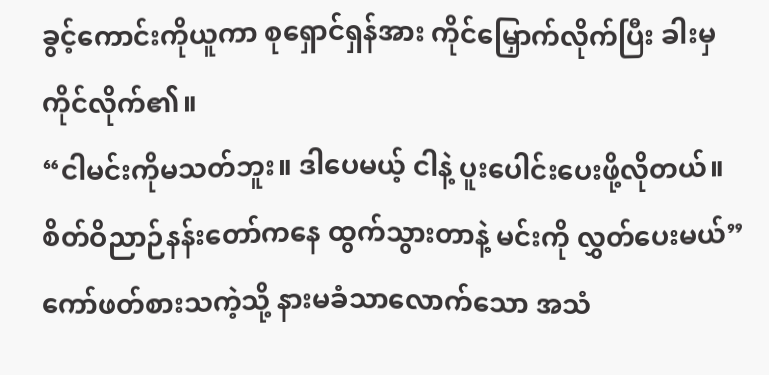ခွင့်ကောင်းကိုယူကာ စုရှောင်ရှန်အား ကိုင်မြှောက်လိုက်ပြီး ခါးမှ ကိုင်လိုက်၏။
“ငါမင်းကိုမသတ်ဘူး။ ဒါပေမယ့် ငါနဲ့ ပူးပေါင်းပေးဖို့လိုတယ်။ စိတ်ဝိညာဉ်နန်းတော်ကနေ ထွက်သွားတာနဲ့ မင်းကို လွှတ်ပေးမယ်” ကော်ဖတ်စားသကဲ့သို့ နားမခံသာလောက်သော အသံ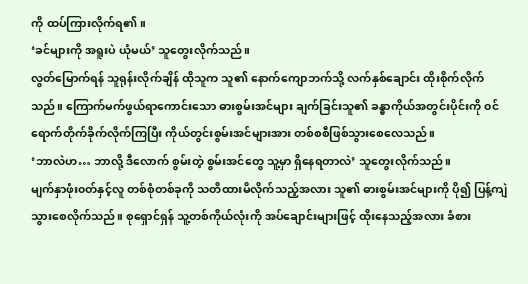ကို ထပ်ကြားလိုက်ရ၏။
‘ခင်များကို အရူးပဲ ယုံမယ်’ သူတွေးလိုက်သည်။
လွတ်မြောက်ရန် သူရုန်းလိုက်ချိန် ထိုသူက သူ၏ နောက်ကျောဘက်သို့ လက်နှစ်ချောင်း ထိုးစိုက်လိုက်သည်။ ကြောက်မက်ဖွယ်ရာကောင်းသော ဓားစွမ်းအင်များ ချက်ခြင်းသူ၏ ခန္ဓာကိုယ်အတွင်းပိုင်းကို ၀င်ရောက်တိုက်ခိုက်လိုက်ကြပြီး ကိုယ်တွင်းစွမ်းအင်များအား တစ်စစီဖြစ်သွားစေလေသည်။
‘ဘာလဲဟ… ဘာလို့ ဒီလောက် စွမ်းတဲ့ စွမ်းအင်တွေ သူ့မှာ ရှိနေရတာလဲ’ သူတွေးလိုက်သည်။
မျက်နှာဖုံး၀တ်နှင့်လူ တစ်စုံတစ်ခုကို သတိထားမိလိုက်သည့်အလား သူ၏ ဓားစွမ်းအင်များကို ပို၍ ပြန့်ကျဲသွားစေလိုက်သည်။ စုရှောင်ရှန် သူ့တစ်ကိုယ်လုံးကို အပ်ချောင်းများဖြင့် ထိုးနေသည့်အလား ခံစား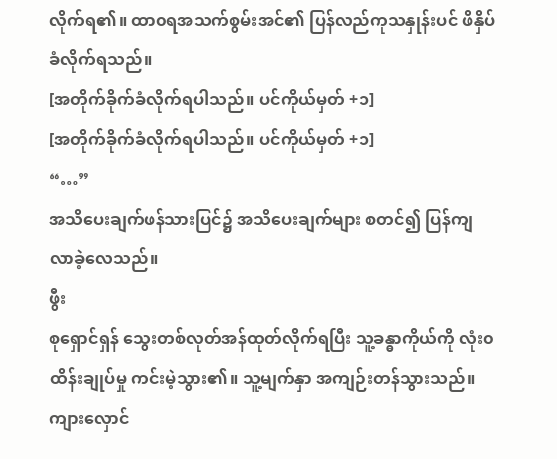လိုက်ရ၏။ ထာ၀ရအသက်စွမ်းအင်၏ ပြန်လည်ကုသနှုန်းပင် ဖိနှိပ်ခံလိုက်ရသည်။
[အတိုက်ခိုက်ခံလိုက်ရပါသည်။ ပင်ကိုယ်မှတ် +၁]
[အတိုက်ခိုက်ခံလိုက်ရပါသည်။ ပင်ကိုယ်မှတ် +၁]
“…”
အသိပေးချက်ဖန်သားပြင်၌ အသိပေးချက်များ စတင်၍ ပြန်ကျလာခဲ့လေသည်။
ဖွီး
စုရှောင်ရှန် သွေးတစ်လုတ်အန်ထုတ်လိုက်ရပြီး သူ့ခန္ဓာကိုယ်ကို လုံး၀ ထိန်းချုပ်မှု ကင်းမဲ့သွား၏။ သူ့မျက်နှာ အကျဉ်းတန်သွားသည်။ ကျားလှောင်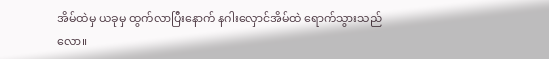အိမ်ထဲမှ ယခုမှ ထွက်လာပြီးနောက် နဂါးလှောင်အိမ်ထဲ ရောက်သွားသည်လော။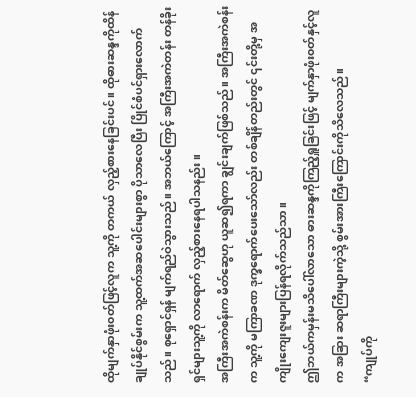ထိုမျက်နှာဖုံး၀တ်ဖြင့်လူက သူ့ကို တကယ် လှည့်စားနေခြင်းပင်။ ထိုဓားဆန္ဒကိုထိန်ချုပ်နိုင်စွမ်းက သူ့ထက်အဆပေါင်းများစွာ ပိုသာလေပြီး ပြိုင်စံပင်ရှားလောက်သည်။ စုရှောင်ရှန် မျက်ရည်ဝဲသွားသည်။ အဘယ်ကြောင့် အကြီးအကဲတန်း တန်ခိုးရှင်များသူ့ကို လာရောက် လှည့်စားနေရပါသနည်း။
အကြီးအကဲစန်းက မိတ်ဆွေဟု ယူဆ၍ရကာ ချွင်းချက်ဖြစ်သည်။ အကြီးအကဲစန်းက သူ့ကို မကြာခဏ ဒုက္ခရောက်ပေးသော်လည်း တစ်ချိန်တည်းတွင် ၎င်းတို့မှ အကျိုးကျေးဇူးများပြန်ရလိုက်သည်သာ။
ဤဘယ်ကမှန်းမသိပေါ်လာသော ဓားဆန္ဒကိုကြည့်ရှူခြင်းဖြင့် မျက်နှာဖုံး၀တ်နှင့်လူက အခြား ဆရာကြီးများကဲ့သို့ စွမ်းအားကြီးကြောင်းကိုသိလေသည်။
“ကျုပ်ကို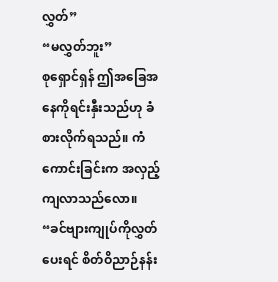လွှတ်”
“မလွှတ်ဘူး”
စုရှောင်ရှန် ဤအခြေအနေကိုရင်းနှီးသည်ဟု ခံစားလိုက်ရသည်။ ကံကောင်းခြင်းက အလှည့်ကျလာသည်လော။
“ခင်ဗျားကျုပ်ကိုလွှတ်ပေးရင် စိတ်ဝိညာဉ်နန်း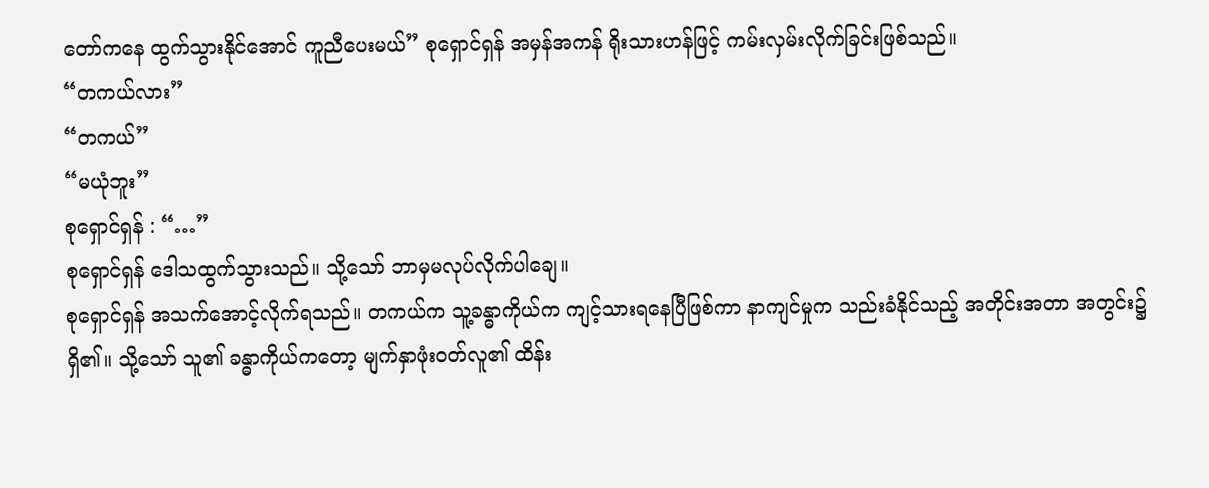တော်ကနေ ထွက်သွားနိုင်အောင် ကူညီပေးမယ်” စုရှောင်ရှန် အမှန်အကန် ရိုးသားဟန်ဖြင့် ကမ်းလှမ်းလိုက်ခြင်းဖြစ်သည်။
“တကယ်လား”
“တကယ်”
“မယုံဘူး”
စုရှောင်ရှန် : “…”
စုရှောင်ရှန် ဒေါသထွက်သွားသည်။ သို့သော် ဘာမှမလုပ်လိုက်ပါချေ။
စုရှောင်ရှန် အသက်အောင့်လိုက်ရသည်။ တကယ်က သူ့ခန္ဓာကိုယ်က ကျင့်သားရနေပြီဖြစ်ကာ နာကျင်မှုက သည်းခံနိုင်သည့် အတိုင်းအတာ အတွင်း၌ရှိ၏။ သို့သော် သူ၏ ခန္ဓာကိုယ်ကတော့ မျက်နှာဖုံး၀တ်လူ၏ ထိန်း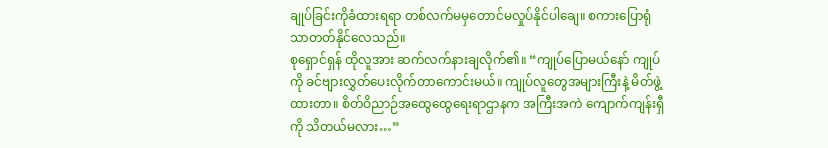ချုပ်ခြင်းကိုခံထားရရာ တစ်လက်မမှတောင်မလှုပ်နိုင်ပါချေ။ စကားပြောရုံသာတတ်နိုင်လေသည်။
စုရှောင်ရှန် ထိုလူအား ဆက်လက်နားချလိုက်၏။ “ကျုပ်ပြောမယ်နော် ကျုပ်ကို ခင်ဗျားလွှတ်ပေးလိုက်တာကောင်းမယ်။ ကျုပ်လူတွေအများကြီးနဲ့ မိတ်ဖွဲ့ထားတာ။ စိတ်ဝိညာဉ်အထွေထွေရေးရာဌာနက အကြီးအကဲ ကျောက်ကျန်းရှီကို သိတယ်မလား…”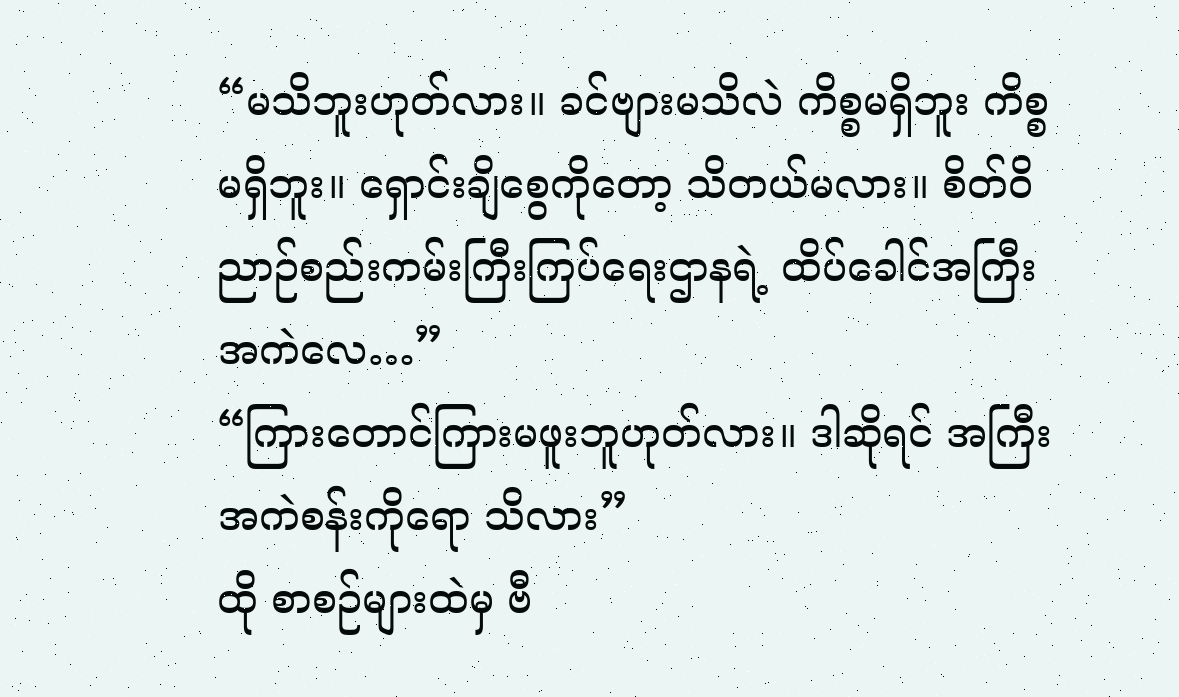“မသိဘူးဟုတ်လား။ ခင်ဗျားမသိလဲ ကိစ္စမရှိဘူး ကိစ္စမရှိဘူး။ ရှောင်းချိစွေကိုတော့ သိတယ်မလား။ စိတ်ဝိညာဉ်စည်းကမ်းကြီးကြပ်ရေးဌာနရဲ့ ထိပ်ခေါင်အကြီးအကဲလေ…”
“ကြားတောင်ကြားမဖူးဘူဟုတ်လား။ ဒါဆိုရင် အကြီးအကဲစန်းကိုရော သိလား”
ထို စာစဉ်များထဲမှ ဗီ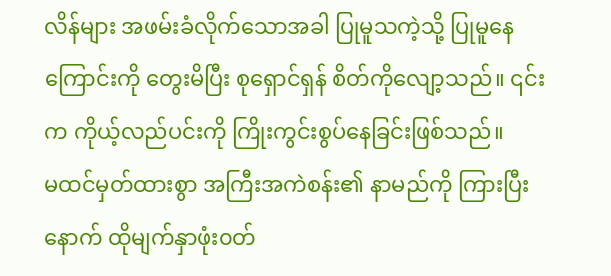လိန်များ အဖမ်းခံလိုက်သောအခါ ပြုမူသကဲ့သို့ ပြုမူနေကြောင်းကို တွေးမိပြီး စုရှောင်ရှန် စိတ်ကိုလျော့သည်။ ၎င်းက ကိုယ့်လည်ပင်းကို ကြိုးကွင်းစွပ်နေခြင်းဖြစ်သည်။
မထင်မှတ်ထားစွာ အကြီးအကဲစန်း၏ နာမည်ကို ကြားပြီးနောက် ထိုမျက်နှာဖုံး၀တ်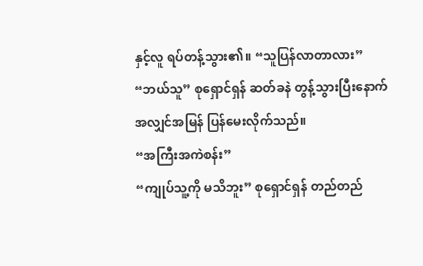နှင့်လူ ရပ်တန့်သွား၏။ “သူပြန်လာတာလား”
“ဘယ်သူ” စုရှောင်ရှန် ဆတ်ခနဲ တွန့်သွားပြီးနောက် အလျှင်အမြန် ပြန်မေးလိုက်သည်။
“အကြီးအကဲစန်း”
“ကျုပ်သူ့ကို မသိဘူး” စုရှောင်ရှန် တည်တည်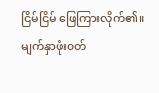ငြိမ်ငြိမ် ဖြေကြားလိုက်၏။
မျက်နှာဖုံး၀တ်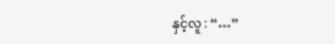နှင့်လူ : “…”